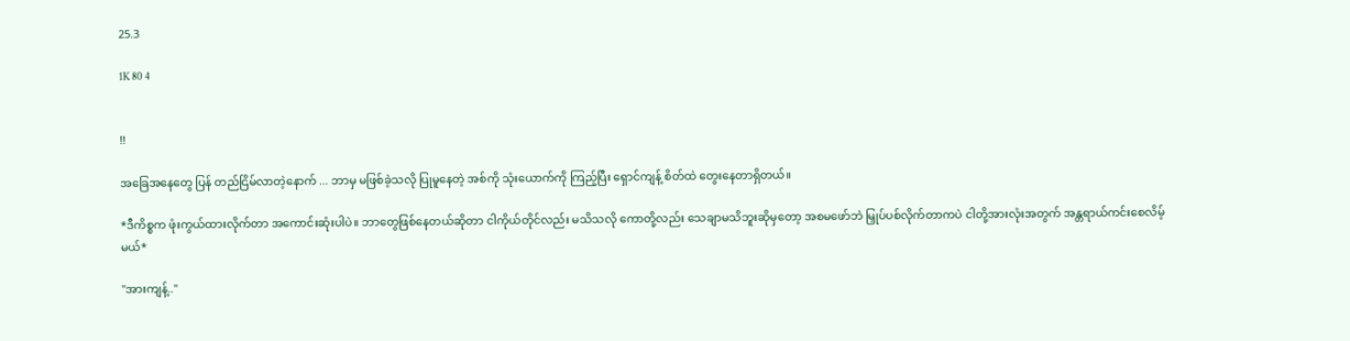25.3

1K 80 4


!!

အခြေအနေတွေ ပြန် တည်ငြိမ်လာတဲ့နောက် ... ဘာမှ မဖြစ်ခဲ့သလို ပြုမူနေတဲ့ အစ်ကို သုံးယောက်ကို ကြည့်ပြီး ရှောင်ကျန့် စိတ်ထဲ တွေးနေတာရှိတယ်။

*ဒီကိစ္စက ဖုံးကွယ်ထားလိုက်တာ အကောင်းဆုံးပါပဲ။ ဘာတွေဖြစ်နေတယ်ဆိုတာ ငါကိုယ်တိုင်လည်း မသိသလို ကောတို့လည်း သေချာမသိဘူးဆိုမှတော့ အစမဖော်ဘဲ မြှုပ်ပစ်လိုက်တာကပဲ ငါတို့အားလုံးအတွက် အန္တရာယ်ကင်းစေလိမ့်မယ်*

"အားကျန့်.."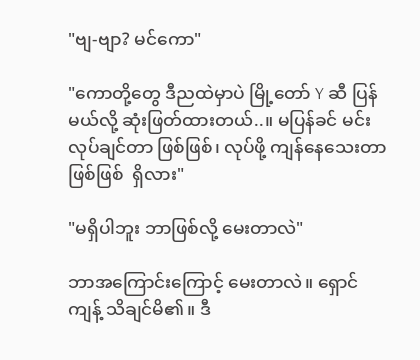"ဗျ-ဗျာ? မင်ကော"

"ကောတို့တွေ ဒီညထဲမှာပဲ မြို့တော် Y ဆီ ပြန်မယ်လို့ ဆုံးဖြတ်ထားတယ်..။ မပြန်ခင် မင်း လုပ်ချင်တာ ဖြစ်ဖြစ်၊ လုပ်ဖို့ ကျန်နေသေးတာ ဖြစ်ဖြစ်  ရှိလား"

"မရှိပါဘူး ဘာဖြစ်လို့ မေးတာလဲ"

ဘာအကြောင်းကြောင့် မေးတာလဲ။ ရှောင်ကျန့် သိချင်မိ၏။ ဒီ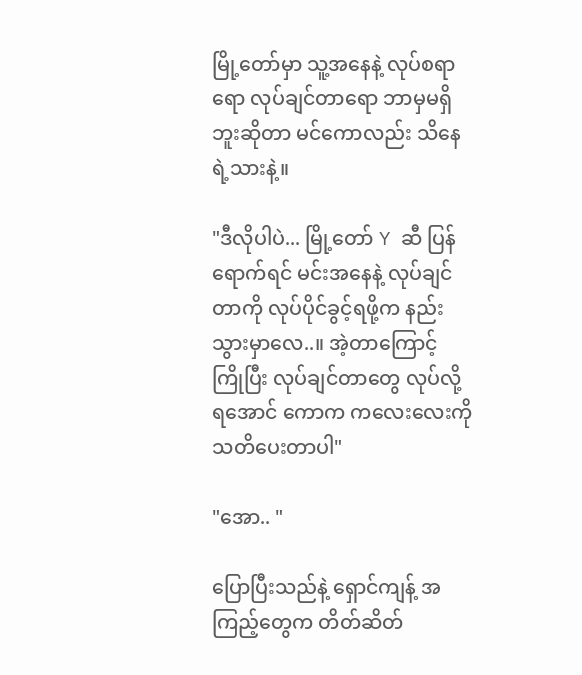မြို့တော်မှာ သူ့အနေနဲ့ လုပ်စရာရော လုပ်ချင်တာရော ဘာမှမရှိဘူးဆိုတာ မင်ကောလည်း သိနေရဲ့သားနဲ့။

"ဒီလိုပါပဲ... မြို့တော် Y ဆီ ပြန်ရောက်ရင် မင်းအနေနဲ့ လုပ်ချင်တာကို လုပ်ပိုင်ခွင့်ရဖို့က နည်းသွားမှာလေ..။ အဲ့တာကြောင့် ကြိုပြီး လုပ်ချင်တာတွေ လုပ်လို့ရအောင် ကောက ကလေးလေးကို သတိပေးတာပါ"

"အော.. "

ပြောပြီးသည်နဲ့ ရှောင်ကျန့် အကြည့်တွေက တိတ်ဆိတ်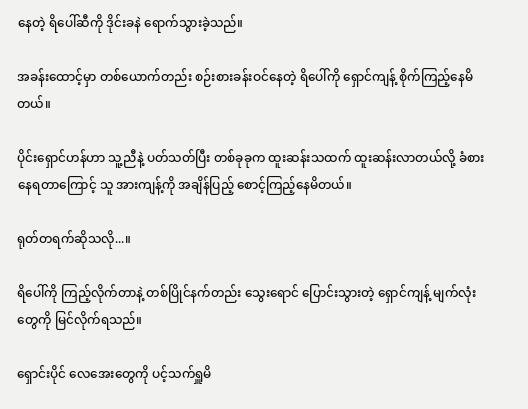နေတဲ့ ရိပေါ်ဆီကို ဒိုင်းခနဲ ရောက်သွားခဲ့သည်။

အခန်းထောင့်မှာ တစ်ယောက်တည်း စဉ်းစားခန်းဝင်နေတဲ့ ရိပေါ်ကို ရှောင်ကျန့် စိုက်ကြည့်နေမိတယ်။

ပိုင်းရှောင်ဟန်ဟာ သူ့ညီနဲ့ ပတ်သတ်ပြီး တစ်ခုခုက ထူးဆန်းသထက် ထူးဆန်းလာတယ်လို့ ခံစားနေရတာကြောင့် သူ အားကျန့်ကို အချိန်ပြည့် စောင့်ကြည့်နေမိတယ်။

ရုတ်တရက်ဆိုသလို...။

ရိပေါ်ကို ကြည့်လိုက်တာနဲ့ တစ်ပြိုင်နက်တည်း သွေးရောင် ပြောင်းသွားတဲ့ ရှောင်ကျန့် မျက်လုံးတွေကို မြင်လိုက်ရသည်။

ရှောင်းပိုင် လေအေးတွေကို ပင့်သက်ရှူမိ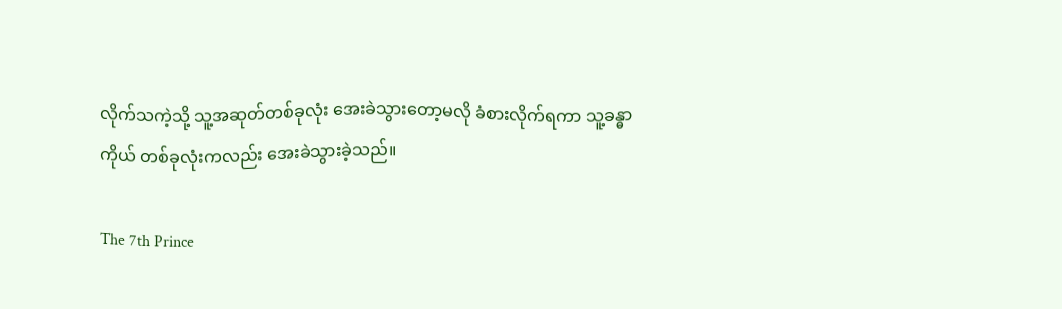လိုက်သကဲ့သို့ သူ့အဆုတ်တစ်ခုလုံး အေးခဲသွားတော့မလို ခံစားလိုက်ရကာ သူ့ခန္ဓာကိုယ် တစ်ခုလုံးကလည်း အေးခဲသွားခဲ့သည်။

The 7th Prince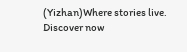(Yizhan)Where stories live. Discover now